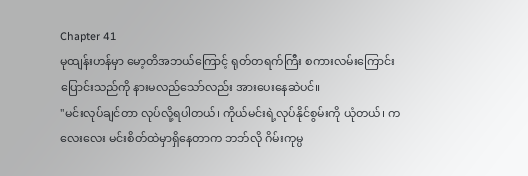Chapter 41
မုထျန်းဟန်မှာ မော့တိအဘယ်ကြောင့် ရုတ်တရက်ကြီး စကားလမ်းကြောင်းပြောင်းသည်ကို နားမလည်သော်လည်း အားပေးနေဆဲပင်။
"မင်းလုပ်ချင်တာ လုပ်လို့ရပါတယ်၊ ကိုယ်မင်းရဲ့လုပ်နိုင်စွမ်းကို ယုံတယ်၊ ကလေးလေး မင်းစိတ်ထဲမှာရှိနေတာက ဘဘ်လို ဂိမ်းကုမ္ပ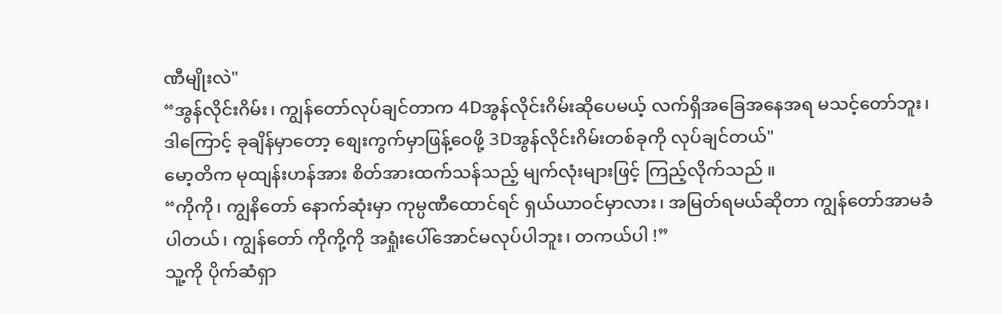ဏီမျိုးလဲ"
“အွန်လိုင်းဂိမ်း၊ ကျွန်တော်လုပ်ချင်တာက 4Dအွန်လိုင်းဂိမ်းဆိုပေမယ့် လက်ရှိအခြေအနေအရ မသင့်တော်ဘူး၊ ဒါကြောင့် ခုချိန်မှာတော့ စျေးကွက်မှာဖြန့်ဝေဖို့ 3Dအွန်လိုင်းဂိမ်းတစ်ခုကို လုပ်ချင်တယ်"
မော့တိက မုထျန်းဟန်အား စိတ်အားထက်သန်သည့် မျက်လုံးများဖြင့် ကြည့်လိုက်သည် ။
“ကိုကို၊ ကျွနိတော် နောက်ဆုံးမှာ ကုမ္ပဏီထောင်ရင် ရှယ်ယာဝင်မှာလား၊ အမြတ်ရမယ်ဆိုတာ ကျွန်တော်အာမခံပါတယ်၊ ကျွန်တော် ကိုကို့ကို အရှုံးပေါ်အောင်မလုပ်ပါဘူး၊ တကယ်ပါ !”
သူ့ကို ပိုက်ဆံရှာ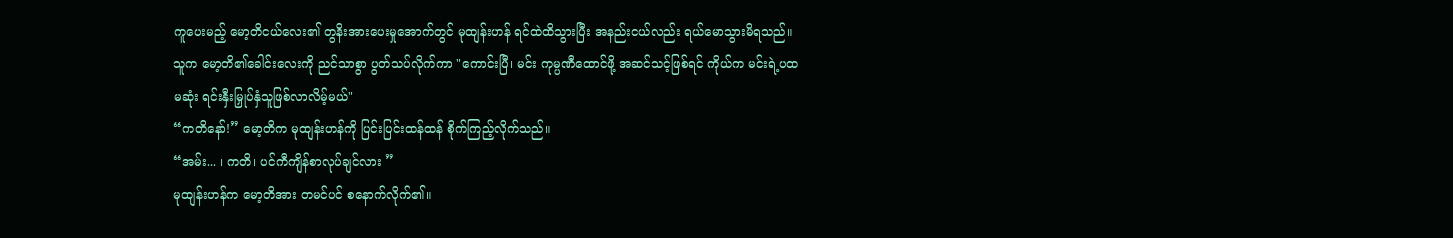ကူပေးမည့် မော့တိငယ်လေး၏ တွနိးအားပေးမှုအောက်တွင် မုထျန်းဟန် ရင်ထဲထိသွားပြီး အနည်းငယ်လည်း ရယ်မောသွားမိရသည်။ သူက မော့တိ၏ခေါင်းလေးကို ညင်သာစွာ ပွတ်သပ်လိုက်ကာ "ကောင်းပြီ၊ မင်း ကုမ္ပဏီထောင်ဖို့ အဆင်သင့်ဖြစ်ရင် ကိုယ်က မင်းရဲ့ပထမဆုံး ရင်းနှီးမြှုပ်နှံသူဖြစ်လာလိမ့်မယ်"
“ကတိနော်!” မော့တိက မုထျန်းဟန်ကို ပြင်းပြင်းထန်ထန် စိုက်ကြည့်လိုက်သည်။
“အမ်း... ၊ ကတိ၊ ပင်ကီကျိန်စာလုပ်ချင်လား ”
မုထျန်းဟန်က မော့တိအား တမင်ပင် စနောက်လိုက်၏။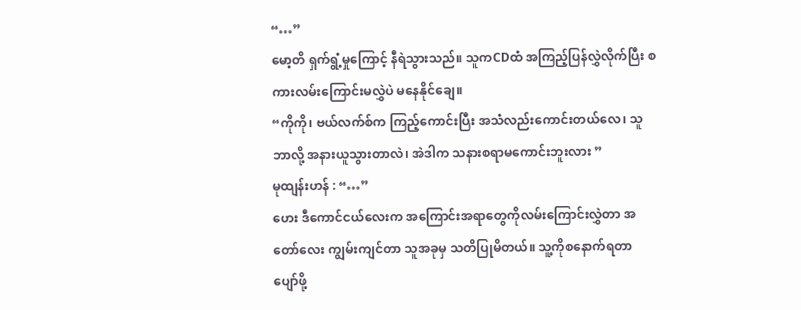“…”
မော့တိ ရှက်ရွံ့မှုကြောင့် နီရဲသွားသည်။ သူကCDထံ အကြည့်ပြန်လွှဲလိုက်ပြီး စကားလမ်းကြောင်းမလွှဲပဲ မနေနိုင်ချေ။
“ကိုကို၊ ဗယ်လက်စ်က ကြည့်ကောင်းပြီး အသံလည်းကောင်းတယ်လေ၊ သူဘာလို့ အနားယူသွားတာလဲ၊ အဲဒါက သနားစရာမကောင်းဘူးလား ”
မုထျန်းဟန် : “…”
ဟေး ဒီကောင်ငယ်လေးက အကြောင်းအရာတွေကိုလမ်းကြောင်းလွှဲတာ အတော်လေး ကျွမ်းကျင်တာ သူအခုမှ သတိပြုမိတယ်။ သူ့ကိုစနောက်ရတာ ပျော်ဖို့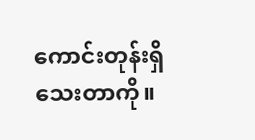ကောင်းတုန်းရှိသေးတာကို။